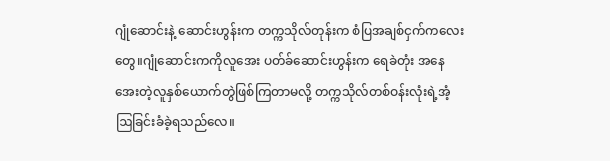ဂျုံဆောင်းနဲ့ ဆောင်းဟွန်းက တက္ကသိုလ်တုန်းက စံပြအချစ်ငှက်ကလေးတွေ။ဂျုံဆောင်းကကိုလူအေး ပတ်ခ်ဆောင်းဟွန်းက ရေခဲတုံး အနေအေးတဲ့လူနှစ်ယောက်တွဲဖြစ်ကြတာမလို့ တက္ကသိုလ်တစ်ဝန်းလုံးရဲ့အံ့ဩခြင်းခံခဲ့ရသည်လေ။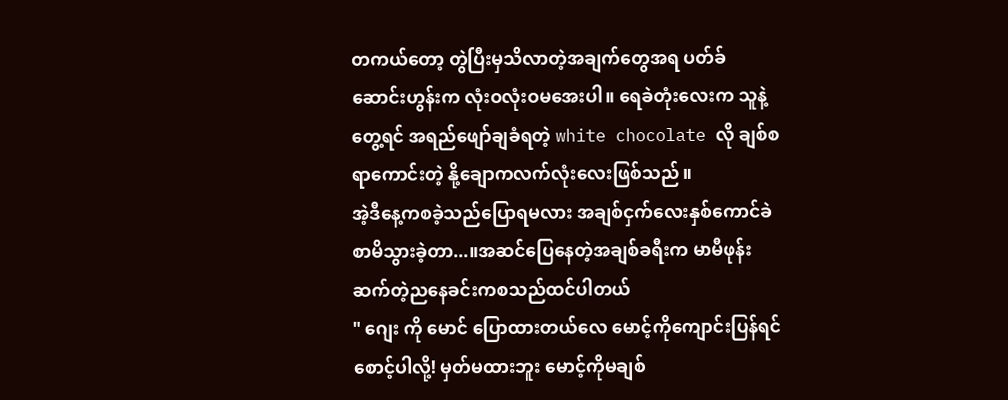တကယ်တော့ တွဲပြီးမှသိလာတဲ့အချက်တွေအရ ပတ်ခ်ဆောင်းဟွန်းက လုံးဝလုံးဝမအေးပါ။ ရေခဲတုံးလေးက သူနဲ့တွေ့ရင် အရည်ဖျော်ချခံရတဲ့ white chocolate လို ချစ်စရာကောင်းတဲ့ နို့ချောကလက်လုံးလေးဖြစ်သည်။
အဲ့ဒီနေ့ကစခဲ့သည်ပြောရမလား အချစ်ငှက်လေးနှစ်ကောင်ခဲစာမိသွားခဲ့တာ...။အဆင်ပြေနေတဲ့အချစ်ခရီးက မာမီဖုန်းဆက်တဲ့ညနေခင်းကစသည်ထင်ပါတယ်
" ဂျေး ကို မောင် ပြောထားတယ်လေ မောင့်ကိုကျောင်းပြန်ရင်စောင့်ပါလို့! မှတ်မထားဘူး မောင့်ကိုမချစ်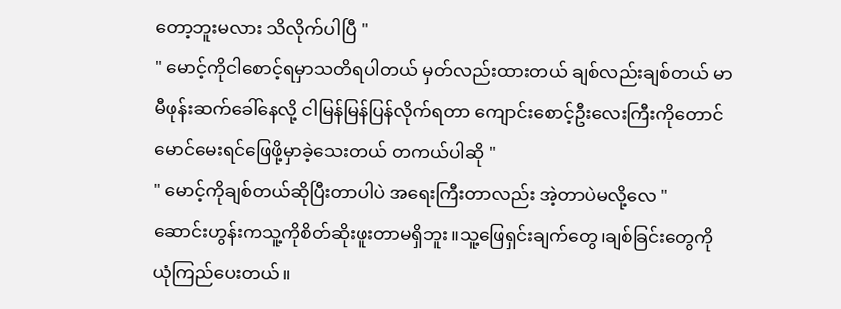တော့ဘူးမလား သိလိုက်ပါပြီ "
" မောင့်ကိုငါစောင့်ရမှာသတိရပါတယ် မှတ်လည်းထားတယ် ချစ်လည်းချစ်တယ် မာမီဖုန်းဆက်ခေါ်နေလို့ ငါမြန်မြန်ပြန်လိုက်ရတာ ကျောင်းစောင့်ဦးလေးကြီးကိုတောင် မောင်မေးရင်ဖြေဖို့မှာခဲ့သေးတယ် တကယ်ပါဆို "
" မောင့်ကိုချစ်တယ်ဆိုပြီးတာပါပဲ အရေးကြီးတာလည်း အဲ့တာပဲမလို့လေ "
ဆောင်းဟွန်းကသူ့ကိုစိတ်ဆိုးဖူးတာမရှိဘူး။သူ့ဖြေရှင်းချက်တွေ၊ချစ်ခြင်းတွေကို ယုံကြည်ပေးတယ်။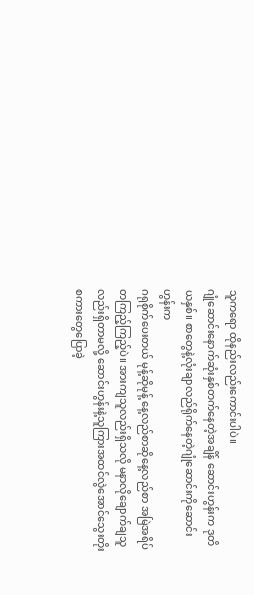သူကရော ထိုနည်းလည်းကောင်းပါပဲ။
ဂျုံဆောင်းနောက်ဆုံးနှစ်တက်နေတဲ့အချိန် ဆောင်းဟွန်းက ဒုတိယနှစ်။ စာတွေနဲ့လုံးချာလည်ရိုက်နေတဲ့ဂျုံဆောင်းကိုဆောင်းဟွန်းက
ဂရုစိုက်ပေးတယ် မုန့်ဆိုမုန့် နေ့လည်စာဆိုနေ့လည်စာ အမြဲအရိပ်တကြည့်ကြည့်ပဲ။ အားကျသူလည်းရှိသလို မနာလိုချောက်ချသူလည်းရှိတာမလို့ ဆောင်းဟွန်းနဲ့သူကြားအထင်လွဲအောင်သွေးတိုးစကားတွေပြောခဲ့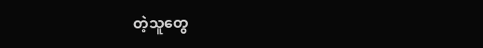တဲ့သူတွေ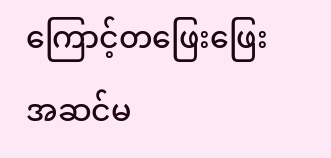ကြောင့်တဖြေးဖြေး အဆင်မ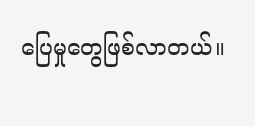ပြေမှုတွေဖြစ်လာတယ်။